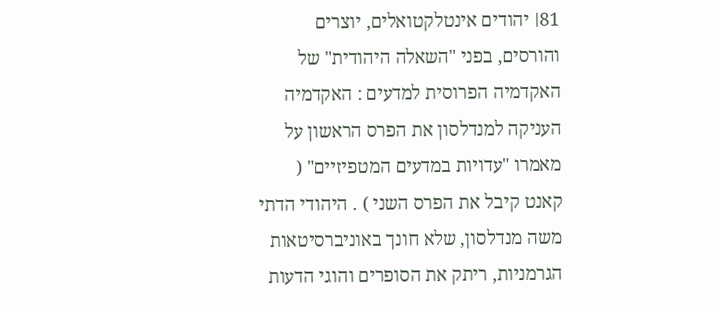81׀ יהודים אינטלקטואלים, יוצרים והורסים, בפני "השאלה היהודית" של האקדמיה הפרוסית למדעים : האקדמיה העניקה למנדלסון את הפרס הראשון על מאמרו "עדויות במדעים המטפיזיים" ( קאנט קיבל את הפרס השני ) . היהודי הדתי משה מנדלסון, שלא חונך באוניברסיטאות הגרמניות, ריתק את הסופרים והוגי הדעות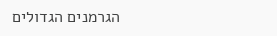הגרמנים הגדולים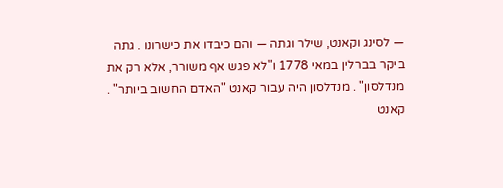— לסינג וקאנט, שילר וגתה — והם כיבדו את כישרונו . גתה ביקר בברלין במאי 1778 ו"לא פגש אף משורר, אלא רק את מנדלסון" . מנדלסון היה עבור קאנט "האדם החשוב ביותר" . קאנט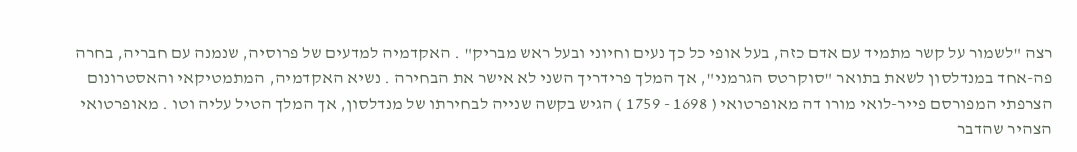רצה "לשמור על קשר מתמיד עם אדם כזה, בעל אופי כל כך נעים וחיוני ובעל ראש מבריק" . האקדמיה למדעים של פרוסיה, שנמנה עם חבריה, בחרה פה-אחד במנדלסון לשאת בתואר "סוקרטס הגרמני", אך המלך פרידריך השני לא אישר את הבחירה . נשיא האקדמיה, המתמטיקאי והאסטרונום הצרפתי המפורסם פייר-לואי מורו דה מאופרטואי ( 1698 - 1759 ) הגיש בקשה שנייה לבחירתו של מנדלסון, אך המלך הטיל עליה וטו . מאופרטואי הצהיר שהדבר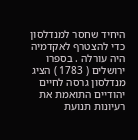היחיד שחסר למנדלסון כדי להצטרף לאקדמיה היה עורלה . בספרו ירושלים ( 1783 ) הציג מנדלסון גרסה לחיים יהודיים התואמת את רעיונות תנועת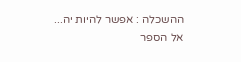ההשכלה : אפשר להיות יה...
אל הספר